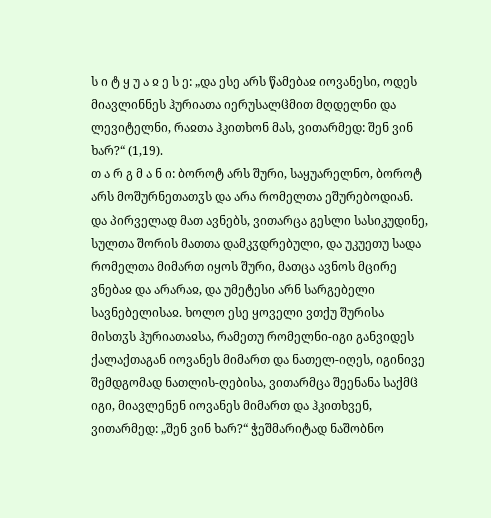ს ი ტ ყ უ ა ჲ ე ს ე: „და ესე არს წამებაჲ იოვანესი, ოდეს მიავლინნეს ჰურიათა იერუსალჱმით მღდელნი და ლევიტელნი, რაჲთა ჰკითხონ მას, ვითარმედ: შენ ვინ ხარ?“ (1,19).
თ ა რ გ მ ა ნ ი: ბოროტ არს შური, საყუარელნო, ბოროტ არს მოშურნეთათჳს და არა რომელთა ეშურებოდიან. და პირველად მათ ავნებს, ვითარცა გესლი სასიკუდინე, სულთა შორის მათთა დამკჳდრებული, და უკუეთუ სადა რომელთა მიმართ იყოს შური, მათცა ავნოს მცირე ვნებაჲ და არარაჲ, და უმეტესი არნ სარგებელი სავნებელისაჲ. ხოლო ესე ყოველი ვთქუ შურისა მისთჳს ჰურიათაჲსა, რამეთუ რომელნი-იგი განვიდეს ქალაქთაგან იოვანეს მიმართ და ნათელ-იღეს, იგინივე შემდგომად ნათლის-ღებისა, ვითარმცა შეენანა საქმჱ იგი, მიავლენენ იოვანეს მიმართ და ჰკითხვენ, ვითარმედ: „შენ ვინ ხარ?“ ჭეშმარიტად ნაშობნო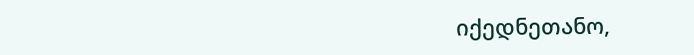იქედნეთანო,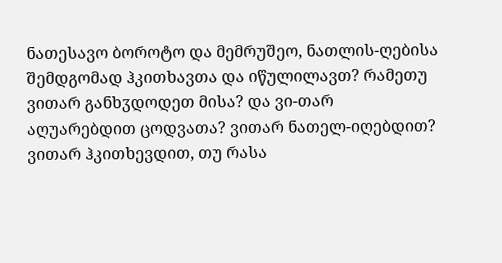ნათესავო ბოროტო და მემრუშეო, ნათლის-ღებისა შემდგომად ჰკითხავთა და იწულილავთ? რამეთუ ვითარ განხჳდოდეთ მისა? და ვი-თარ აღუარებდით ცოდვათა? ვითარ ნათელ-იღებდით? ვითარ ჰკითხევდით, თუ რასა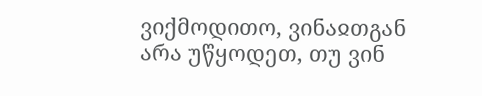ვიქმოდითო, ვინაჲთგან არა უწყოდეთ, თუ ვინ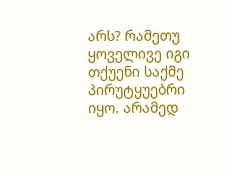არს? რამეთუ ყოველივე იგი თქუენი საქმე პირუტყუებრი იყო. არამედ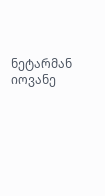ნეტარმან იოვანე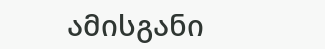ამისგანი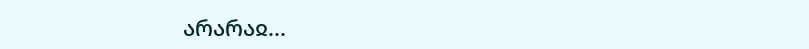არარაჲ...